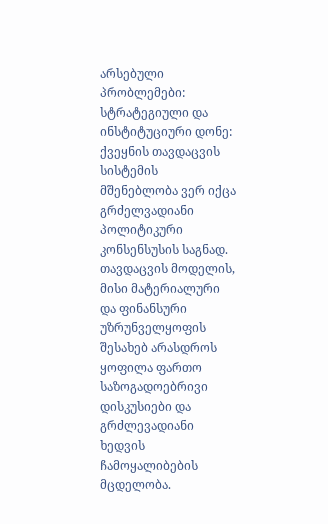არსებული პრობლემები: სტრატეგიული და ინსტიტუციური დონე:
ქვეყნის თავდაცვის სისტემის მშენებლობა ვერ იქცა გრძელვადიანი პოლიტიკური კონსენსუსის საგნად. თავდაცვის მოდელის, მისი მატერიალური და ფინანსური უზრუნველყოფის შესახებ არასდროს ყოფილა ფართო საზოგადოებრივი დისკუსიები და გრძლევადიანი ხედვის ჩამოყალიბების მცდელობა.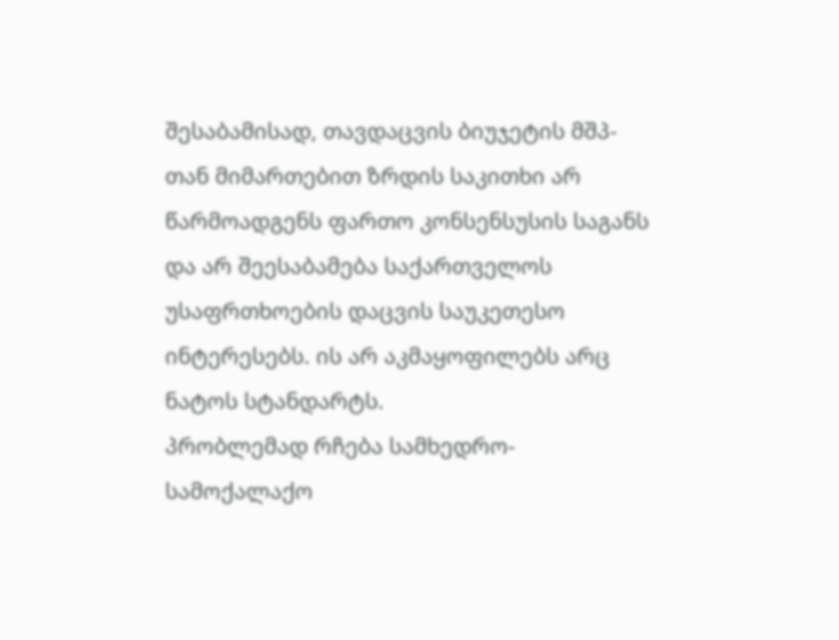შესაბამისად, თავდაცვის ბიუჯეტის მშპ-თან მიმართებით ზრდის საკითხი არ წარმოადგენს ფართო კონსენსუსის საგანს და არ შეესაბამება საქართველოს უსაფრთხოების დაცვის საუკეთესო ინტერესებს. ის არ აკმაყოფილებს არც ნატოს სტანდარტს.
პრობლემად რჩება სამხედრო-სამოქალაქო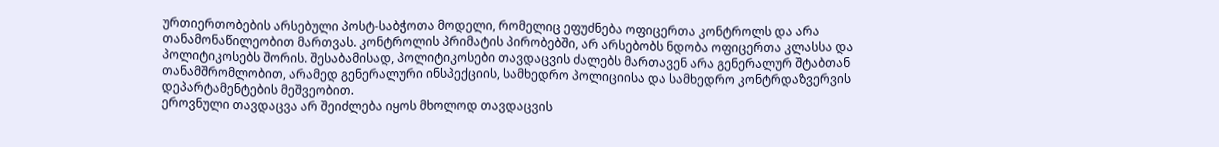ურთიერთობების არსებული პოსტ-საბჭოთა მოდელი, რომელიც ეფუძნება ოფიცერთა კონტროლს და არა თანამონაწილეობით მართვას. კონტროლის პრიმატის პირობებში, არ არსებობს ნდობა ოფიცერთა კლასსა და პოლიტიკოსებს შორის. შესაბამისად, პოლიტიკოსები თავდაცვის ძალებს მართავენ არა გენერალურ შტაბთან თანამშრომლობით, არამედ გენერალური ინსპექციის, სამხედრო პოლიციისა და სამხედრო კონტრდაზვერვის დეპარტამენტების მეშვეობით.
ეროვნული თავდაცვა არ შეიძლება იყოს მხოლოდ თავდაცვის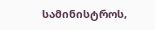სამინისტროს,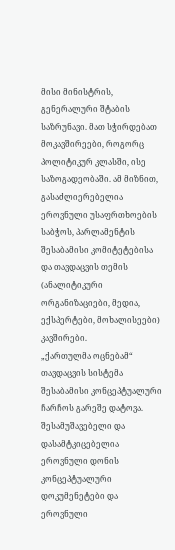მისი მინისტრის, გენერალური შტაბის საზრუნავი. მათ სჭირდებათ მოკავშირეები, როგორც პოლიტიკურ კლასში, ისე საზოგადეობაში. ამ მიზნით, გასაძლიერებელია ეროვნული უსაფრთხოების საბჭოს, პარლამენტის შესაბამისი კომიტეტებისა და თავდაცვის თემის (ანალიტიკური ორგანიზაციები, მედია, ექსპერტები, მოხალისეები) კავშირები.
„ქართულმა ოცნებამ“ თავდაცვის სისტემა შესაბამისი კონცეპტუალური ჩარჩოს გარეშე დატოვა. შესამუშავებელი და დასამტკიცებელია ეროვნული დონის კონცეპტუალური დოკუმენეტები და ეროვნული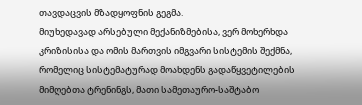თავდაცვის მზადყოფნის გეგმა.
მიუხედავად არსებული მექანიზმებისა, ვერ მოხერხდა კრიზისისა და ომის მართვის იმგვარი სისტემის შექმნა, რომელიც სისტემატურად მოახდენს გადაწყვეტილების მიმღებთა ტრენინგს, მათი სამეთაურო-საშტაბო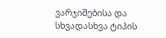ვარჯიშებისა და სხვადასხვა ტიპის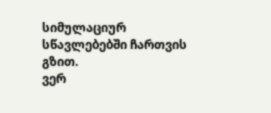სიმულაციურ სწავლებებში ჩართვის გზით.
ვერ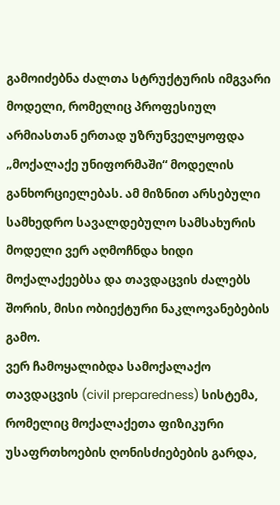გამოიძებნა ძალთა სტრუქტურის იმგვარი მოდელი, რომელიც პროფესიულ არმიასთან ერთად უზრუნველყოფდა „მოქალაქე უნიფორმაში“ მოდელის განხორციელებას. ამ მიზნით არსებული სამხედრო სავალდებულო სამსახურის მოდელი ვერ აღმოჩნდა ხიდი მოქალაქეებსა და თავდაცვის ძალებს შორის, მისი ობიექტური ნაკლოვანებების გამო.
ვერ ჩამოყალიბდა სამოქალაქო თავდაცვის (civil preparedness) სისტემა, რომელიც მოქალაქეთა ფიზიკური უსაფრთხოების ღონისძიებების გარდა,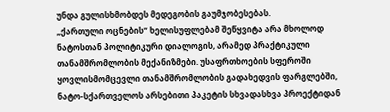უნდა გულისხმობდეს მედეგობის გაუმჯობესებას.
„ქართული ოცნების“ ხელისუფლებამ შეწყვიტა არა მხოლოდ ნატოსთან პოლიტიკური დიალოგის, არამედ პრაქტიკული თანამშრომლობის მექანიზმები. უსაფრთხოების სფეროში ყოვლისმომცევლი თანამშრომლობის გადახედვის ფარგლებში, ნატო-სქართველოს არსებითი პაკეტის სხვადასხვა პროექტიდან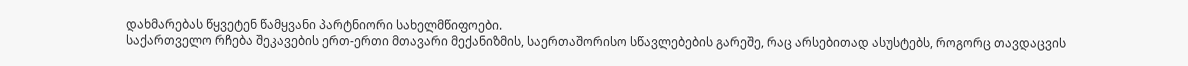დახმარებას წყვეტენ წამყვანი პარტნიორი სახელმწიფოები.
საქართველო რჩება შეკავების ერთ-ერთი მთავარი მექანიზმის, საერთაშორისო სწავლებების გარეშე, რაც არსებითად ასუსტებს, როგორც თავდაცვის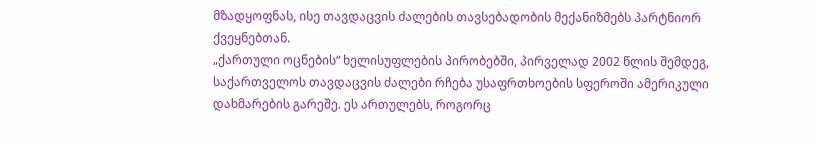მზადყოფნას, ისე თავდაცვის ძალების თავსებადობის მექანიზმებს პარტნიორ ქვეყნებთან.
„ქართული ოცნების“ ხელისუფლების პირობებში, პირველად 2002 წლის შემდეგ, საქართველოს თავდაცვის ძალები რჩება უსაფრთხოების სფეროში ამერიკული დახმარების გარეშე. ეს ართულებს, როგორც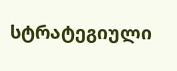სტრატეგიული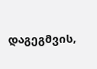დაგეგმვის,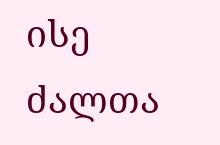ისე ძალთა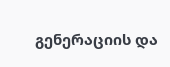გენერაციის და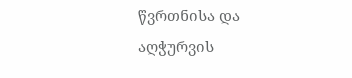წვრთნისა და აღჭურვის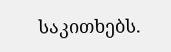საკითხებს.